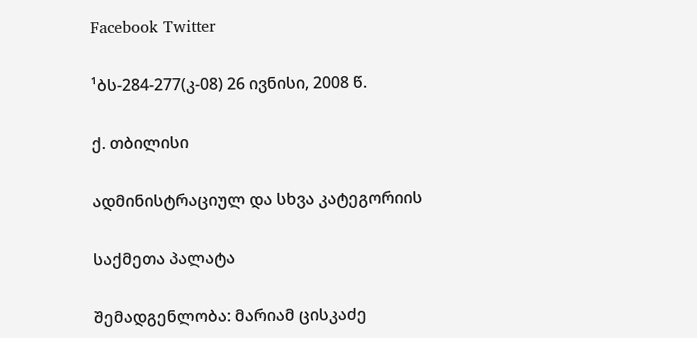Facebook Twitter

¹ბს-284-277(კ-08) 26 ივნისი, 2008 წ.

ქ. თბილისი

ადმინისტრაციულ და სხვა კატეგორიის

საქმეთა პალატა

შემადგენლობა: მარიამ ცისკაძე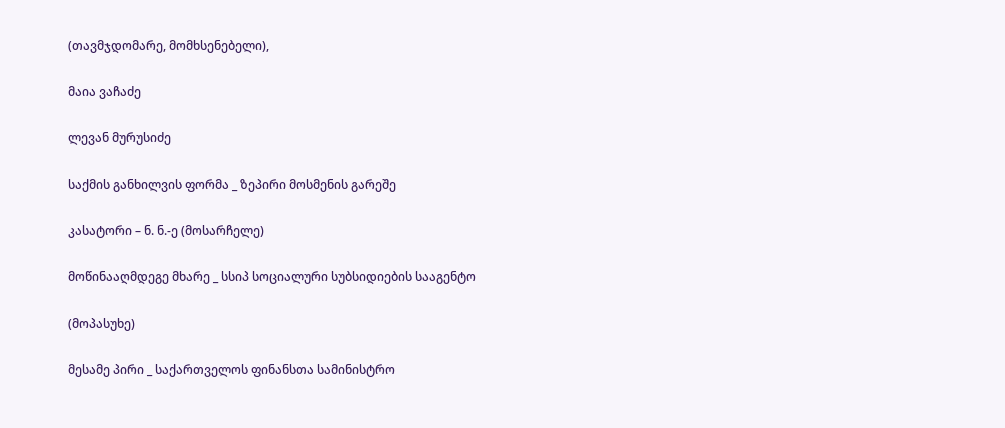(თავმჯდომარე, მომხსენებელი),

მაია ვაჩაძე

ლევან მურუსიძე

საქმის განხილვის ფორმა _ ზეპირი მოსმენის გარეშე

კასატორი – ნ. ნ.-ე (მოსარჩელე)

მოწინააღმდეგე მხარე _ სსიპ სოციალური სუბსიდიების სააგენტო

(მოპასუხე)

მესამე პირი _ საქართველოს ფინანსთა სამინისტრო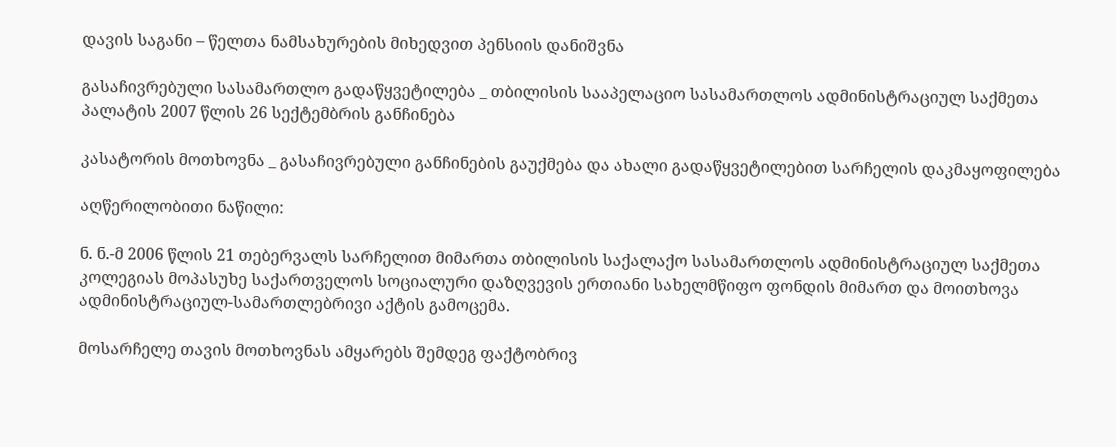დავის საგანი – წელთა ნამსახურების მიხედვით პენსიის დანიშვნა

გასაჩივრებული სასამართლო გადაწყვეტილება _ თბილისის სააპელაციო სასამართლოს ადმინისტრაციულ საქმეთა პალატის 2007 წლის 26 სექტემბრის განჩინება

კასატორის მოთხოვნა _ გასაჩივრებული განჩინების გაუქმება და ახალი გადაწყვეტილებით სარჩელის დაკმაყოფილება

აღწერილობითი ნაწილი:

ნ. ნ.-მ 2006 წლის 21 თებერვალს სარჩელით მიმართა თბილისის საქალაქო სასამართლოს ადმინისტრაციულ საქმეთა კოლეგიას მოპასუხე საქართველოს სოციალური დაზღვევის ერთიანი სახელმწიფო ფონდის მიმართ და მოითხოვა ადმინისტრაციულ-სამართლებრივი აქტის გამოცემა.

მოსარჩელე თავის მოთხოვნას ამყარებს შემდეგ ფაქტობრივ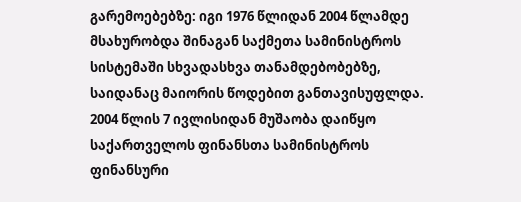გარემოებებზე: იგი 1976 წლიდან 2004 წლამდე მსახურობდა შინაგან საქმეთა სამინისტროს სისტემაში სხვადასხვა თანამდებობებზე, საიდანაც მაიორის წოდებით განთავისუფლდა. 2004 წლის 7 ივლისიდან მუშაობა დაიწყო საქართველოს ფინანსთა სამინისტროს ფინანსური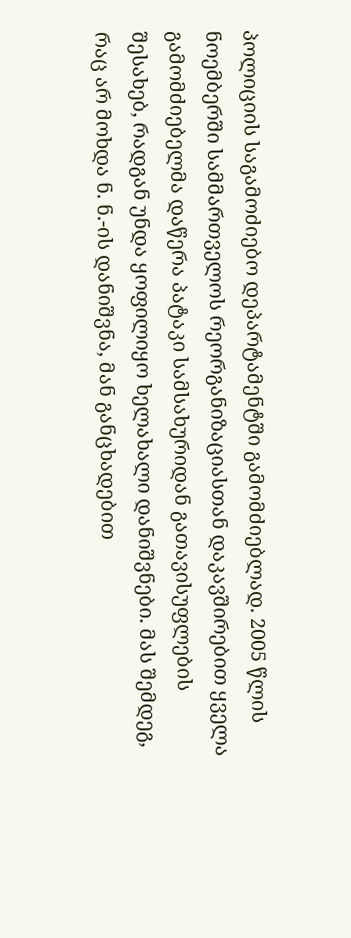პოლიციის საგამოძიებო დეპარტამენტში გამომძიებლად. 2005 წლის ნოემბერში სამმართველოს რეორგანიზაციასთან დაკავშირებით ყველა გამომძიებელმა დაწერა პატაკი სამსახურიდან გათავისუფლების შესახებ, რადგან უნდა ყოფილიყო ხელახალი დანიშვნები. მას შემდეგ, რაც არ მოხდა ნ. ნ.-ის დანიშვნა, მან განცხადებით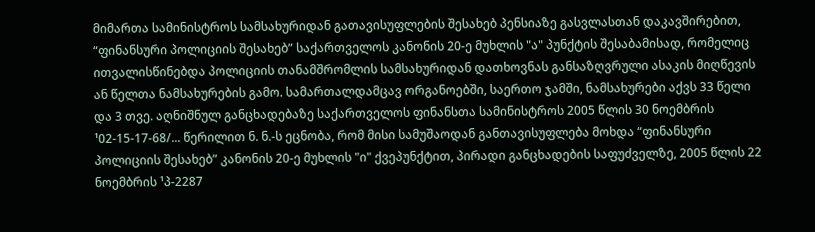მიმართა სამინისტროს სამსახურიდან გათავისუფლების შესახებ პენსიაზე გასვლასთან დაკავშირებით, “ფინანსური პოლიციის შესახებ” საქართველოს კანონის 20-ე მუხლის "ა" პუნქტის შესაბამისად, რომელიც ითვალისწინებდა პოლიციის თანამშრომლის სამსახურიდან დათხოვნას განსაზღვრული ასაკის მიღწევის ან წელთა ნამსახურების გამო. სამართალდამცავ ორგანოებში, საერთო ჯამში, ნამსახურები აქვს 33 წელი და 3 თვე. აღნიშნულ განცხადებაზე საქართველოს ფინანსთა სამინისტროს 2005 წლის 30 ნოემბრის ¹02-15-17-68/... წერილით ნ. ნ.-ს ეცნობა, რომ მისი სამუშაოდან განთავისუფლება მოხდა “ფინანსური პოლიციის შესახებ” კანონის 20-ე მუხლის "ი" ქვეპუნქტით, პირადი განცხადების საფუძველზე, 2005 წლის 22 ნოემბრის ¹პ-2287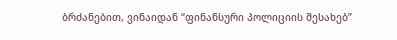ბრძანებით, ვინაიდან “ფინანსური პოლიციის შესახებ”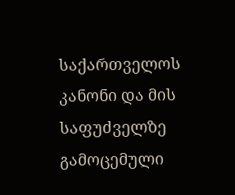საქართველოს კანონი და მის საფუძველზე გამოცემული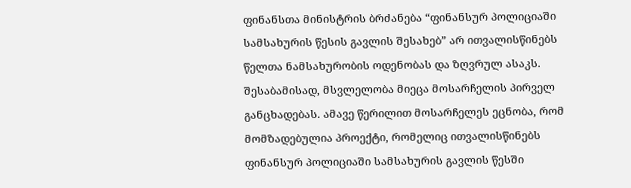ფინანსთა მინისტრის ბრძანება “ფინანსურ პოლიციაში სამსახურის წესის გავლის შესახებ” არ ითვალისწინებს წელთა ნამსახურობის ოდენობას და ზღვრულ ასაკს. შესაბამისად, მსვლელობა მიეცა მოსარჩელის პირველ განცხადებას. ამავე წერილით მოსარჩელეს ეცნობა, რომ მომზადებულია პროექტი, რომელიც ითვალისწინებს ფინანსურ პოლიციაში სამსახურის გავლის წესში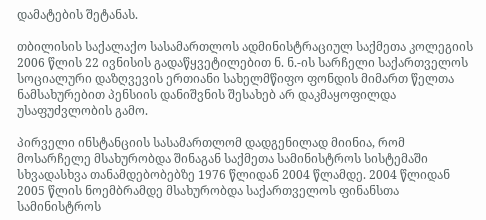დამატების შეტანას.

თბილისის საქალაქო სასამართლოს ადმინისტრაციულ საქმეთა კოლეგიის 2006 წლის 22 ივნისის გადაწყვეტილებით ნ. ნ.-ის სარჩელი საქართველოს სოციალური დაზღვევის ერთიანი სახელმწიფო ფონდის მიმართ წელთა ნამსახურებით პენსიის დანიშვნის შესახებ არ დაკმაყოფილდა უსაფუძვლობის გამო.

პირველი ინსტანციის სასამართლომ დადგენილად მიინია, რომ მოსარჩელე მსახურობდა შინაგან საქმეთა სამინისტროს სისტემაში სხვადასხვა თანამდებობებზე 1976 წლიდან 2004 წლამდე. 2004 წლიდან 2005 წლის ნოემბრამდე მსახურობდა საქართველოს ფინანსთა სამინისტროს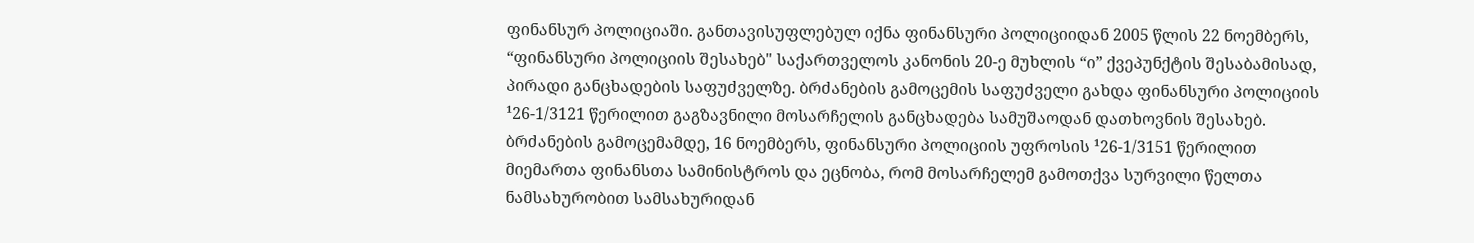ფინანსურ პოლიციაში. განთავისუფლებულ იქნა ფინანსური პოლიციიდან 2005 წლის 22 ნოემბერს, “ფინანსური პოლიციის შესახებ" საქართველოს კანონის 20-ე მუხლის “ი” ქვეპუნქტის შესაბამისად, პირადი განცხადების საფუძველზე. ბრძანების გამოცემის საფუძველი გახდა ფინანსური პოლიციის ¹26-1/3121 წერილით გაგზავნილი მოსარჩელის განცხადება სამუშაოდან დათხოვნის შესახებ. ბრძანების გამოცემამდე, 16 ნოემბერს, ფინანსური პოლიციის უფროსის ¹26-1/3151 წერილით მიემართა ფინანსთა სამინისტროს და ეცნობა, რომ მოსარჩელემ გამოთქვა სურვილი წელთა ნამსახურობით სამსახურიდან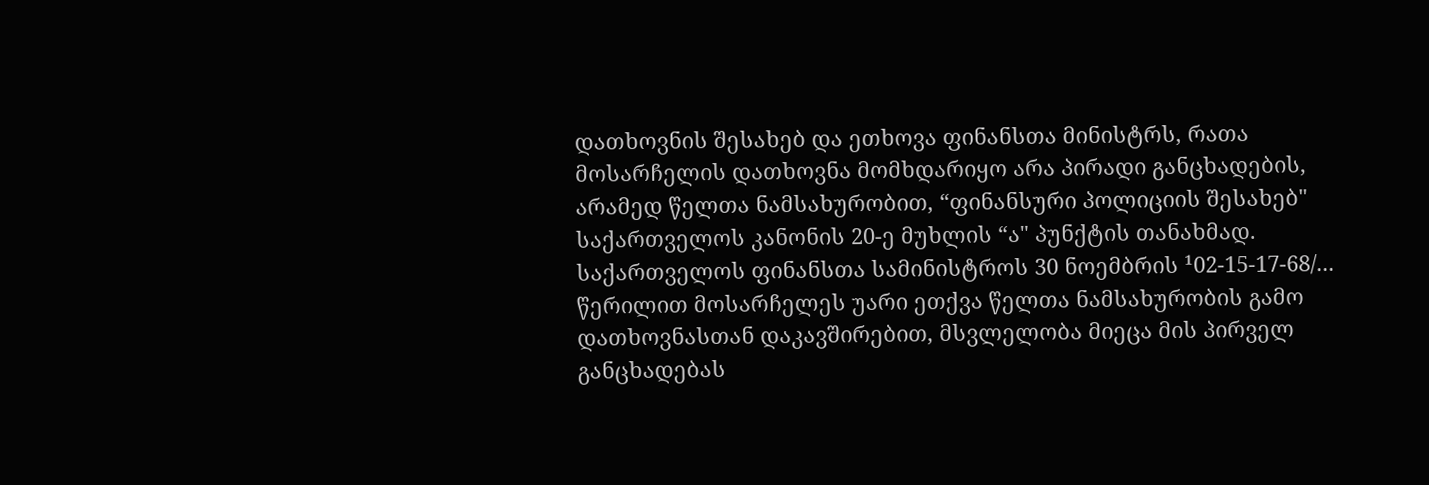დათხოვნის შესახებ და ეთხოვა ფინანსთა მინისტრს, რათა მოსარჩელის დათხოვნა მომხდარიყო არა პირადი განცხადების, არამედ წელთა ნამსახურობით, “ფინანსური პოლიციის შესახებ" საქართველოს კანონის 20-ე მუხლის “ა" პუნქტის თანახმად. საქართველოს ფინანსთა სამინისტროს 30 ნოემბრის ¹02-15-17-68/... წერილით მოსარჩელეს უარი ეთქვა წელთა ნამსახურობის გამო დათხოვნასთან დაკავშირებით, მსვლელობა მიეცა მის პირველ განცხადებას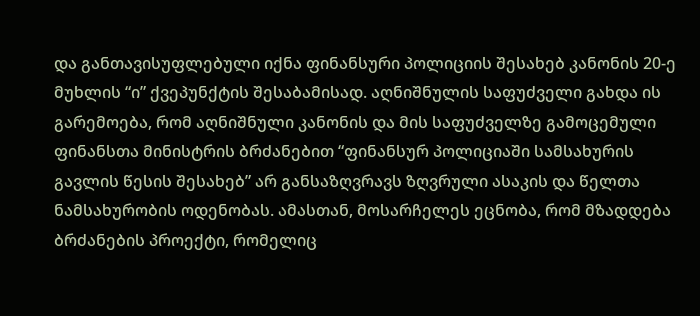და განთავისუფლებული იქნა ფინანსური პოლიციის შესახებ კანონის 20-ე მუხლის “ი” ქვეპუნქტის შესაბამისად. აღნიშნულის საფუძველი გახდა ის გარემოება, რომ აღნიშნული კანონის და მის საფუძველზე გამოცემული ფინანსთა მინისტრის ბრძანებით “ფინანსურ პოლიციაში სამსახურის გავლის წესის შესახებ” არ განსაზღვრავს ზღვრული ასაკის და წელთა ნამსახურობის ოდენობას. ამასთან, მოსარჩელეს ეცნობა, რომ მზადდება ბრძანების პროექტი, რომელიც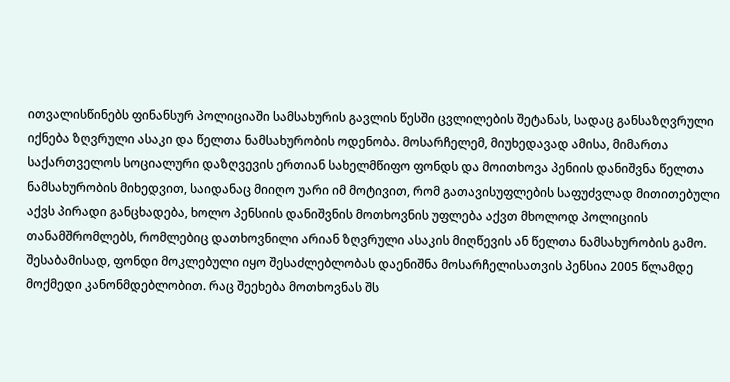ითვალისწინებს ფინანსურ პოლიციაში სამსახურის გავლის წესში ცვლილების შეტანას, სადაც განსაზღვრული იქნება ზღვრული ასაკი და წელთა ნამსახურობის ოდენობა. მოსარჩელემ, მიუხედავად ამისა, მიმართა საქართველოს სოციალური დაზღვევის ერთიან სახელმწიფო ფონდს და მოითხოვა პენიის დანიშვნა წელთა ნამსახურობის მიხედვით, საიდანაც მიიღო უარი იმ მოტივით, რომ გათავისუფლების საფუძვლად მითითებული აქვს პირადი განცხადება, ხოლო პენსიის დანიშვნის მოთხოვნის უფლება აქვთ მხოლოდ პოლიციის თანამშრომლებს, რომლებიც დათხოვნილი არიან ზღვრული ასაკის მიღწევის ან წელთა ნამსახურობის გამო. შესაბამისად, ფონდი მოკლებული იყო შესაძლებლობას დაენიშნა მოსარჩელისათვის პენსია 2005 წლამდე მოქმედი კანონმდებლობით. რაც შეეხება მოთხოვნას შს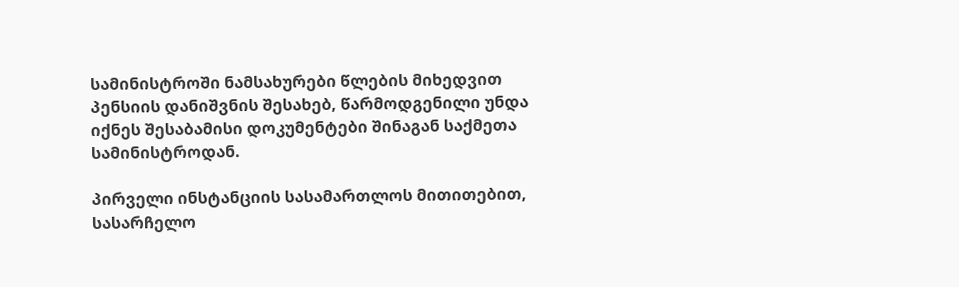სამინისტროში ნამსახურები წლების მიხედვით პენსიის დანიშვნის შესახებ, წარმოდგენილი უნდა იქნეს შესაბამისი დოკუმენტები შინაგან საქმეთა სამინისტროდან.

პირველი ინსტანციის სასამართლოს მითითებით, სასარჩელო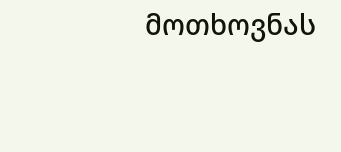მოთხოვნას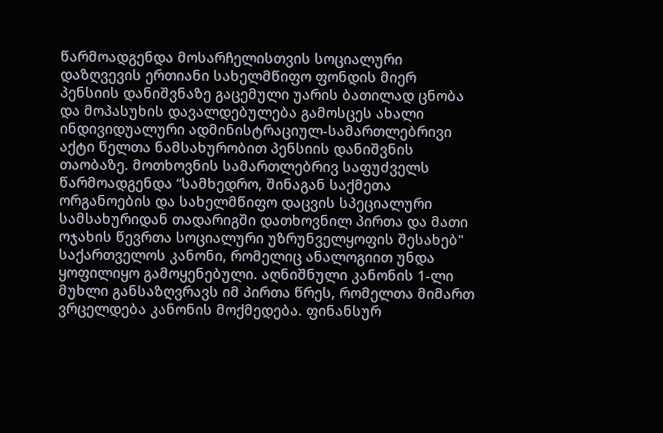წარმოადგენდა მოსარჩელისთვის სოციალური დაზღვევის ერთიანი სახელმწიფო ფონდის მიერ პენსიის დანიშვნაზე გაცემული უარის ბათილად ცნობა და მოპასუხის დავალდებულება გამოსცეს ახალი ინდივიდუალური ადმინისტრაციულ-სამართლებრივი აქტი წელთა ნამსახურობით პენსიის დანიშვნის თაობაზე. მოთხოვნის სამართლებრივ საფუძველს წარმოადგენდა “სამხედრო, შინაგან საქმეთა ორგანოების და სახელმწიფო დაცვის სპეციალური სამსახურიდან თადარიგში დათხოვნილ პირთა და მათი ოჯახის წევრთა სოციალური უზრუნველყოფის შესახებ" საქართველოს კანონი, რომელიც ანალოგიით უნდა ყოფილიყო გამოყენებული. აღნიშნული კანონის 1-ლი მუხლი განსაზღვრავს იმ პირთა წრეს, რომელთა მიმართ ვრცელდება კანონის მოქმედება. ფინანსურ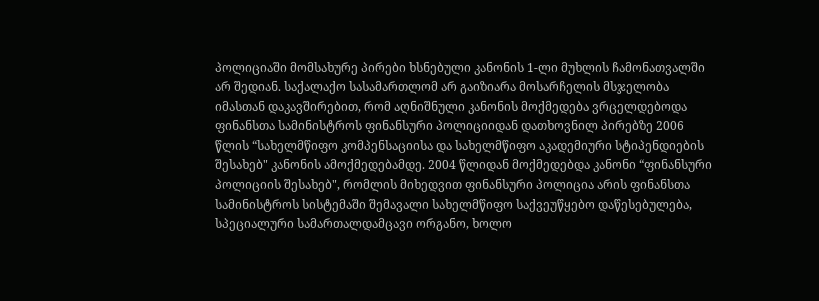პოლიციაში მომსახურე პირები ხსნებული კანონის 1-ლი მუხლის ჩამონათვალში არ შედიან. საქალაქო სასამართლომ არ გაიზიარა მოსარჩელის მსჯელობა იმასთან დაკავშირებით, რომ აღნიშნული კანონის მოქმედება ვრცელდებოდა ფინანსთა სამინისტროს ფინანსური პოლიციიდან დათხოვნილ პირებზე 2006 წლის “სახელმწიფო კომპენსაციისა და სახელმწიფო აკადემიური სტიპენდიების შესახებ" კანონის ამოქმედებამდე. 2004 წლიდან მოქმედებდა კანონი “ფინანსური პოლიციის შესახებ", რომლის მიხედვით ფინანსური პოლიცია არის ფინანსთა სამინისტროს სისტემაში შემავალი სახელმწიფო საქვეუწყებო დაწესებულება, სპეციალური სამართალდამცავი ორგანო, ხოლო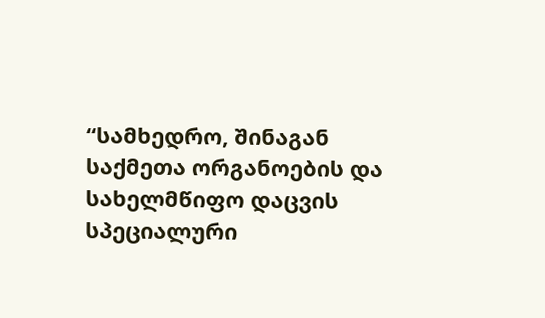“სამხედრო, შინაგან საქმეთა ორგანოების და სახელმწიფო დაცვის სპეციალური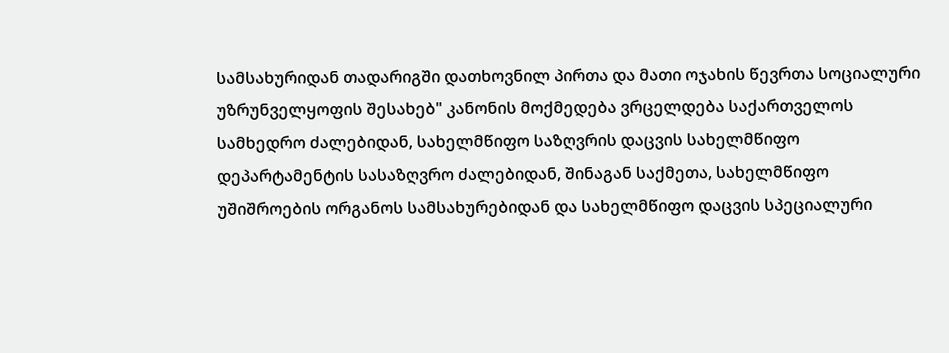სამსახურიდან თადარიგში დათხოვნილ პირთა და მათი ოჯახის წევრთა სოციალური უზრუნველყოფის შესახებ" კანონის მოქმედება ვრცელდება საქართველოს სამხედრო ძალებიდან, სახელმწიფო საზღვრის დაცვის სახელმწიფო დეპარტამენტის სასაზღვრო ძალებიდან, შინაგან საქმეთა, სახელმწიფო უშიშროების ორგანოს სამსახურებიდან და სახელმწიფო დაცვის სპეციალური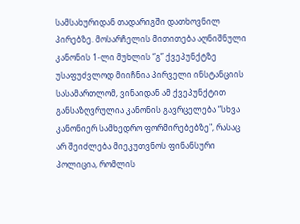სამსახურიდან თადარიგში დათხოვნილ პირებზე. მოსარჩელის მითითება აღნიშნული კანონის 1-ლი მუხლის “გ” ქვეპუნქტზე უსაფუძვლოდ მიიჩნია პირველი ინსტანციის სასამართლომ, ვინაიდან ამ ქვეპუნქტით განსაზღვრულია კანონის გავრცელება “სხვა კანონიერ სამხედრო ფორმირებებზე", რასაც არ შეიძლება მიეკუთვნოს ფინანსური პოლიცია, რომლის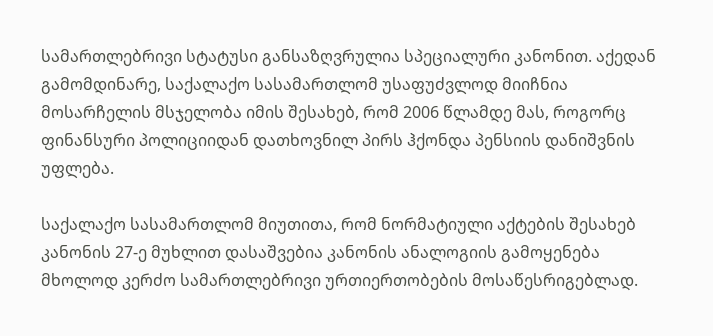სამართლებრივი სტატუსი განსაზღვრულია სპეციალური კანონით. აქედან გამომდინარე, საქალაქო სასამართლომ უსაფუძვლოდ მიიჩნია მოსარჩელის მსჯელობა იმის შესახებ, რომ 2006 წლამდე მას, როგორც ფინანსური პოლიციიდან დათხოვნილ პირს ჰქონდა პენსიის დანიშვნის უფლება.

საქალაქო სასამართლომ მიუთითა, რომ ნორმატიული აქტების შესახებ კანონის 27-ე მუხლით დასაშვებია კანონის ანალოგიის გამოყენება მხოლოდ კერძო სამართლებრივი ურთიერთობების მოსაწესრიგებლად.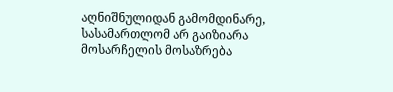აღნიშნულიდან გამომდინარე, სასამართლომ არ გაიზიარა მოსარჩელის მოსაზრება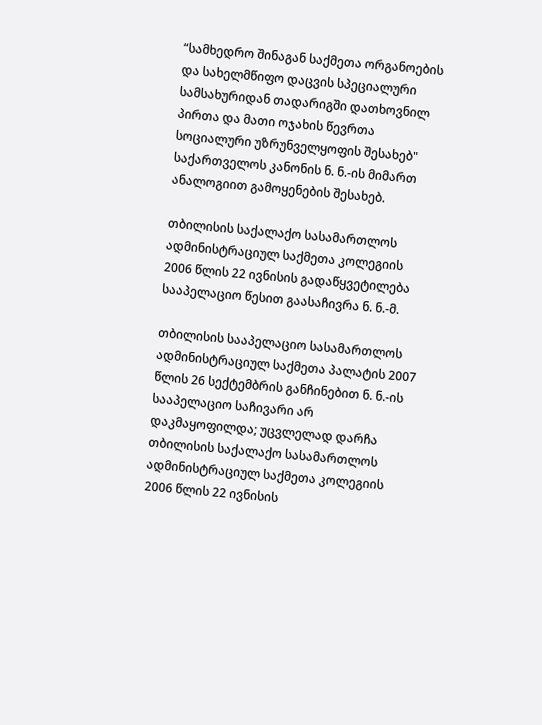“სამხედრო შინაგან საქმეთა ორგანოების და სახელმწიფო დაცვის სპეციალური სამსახურიდან თადარიგში დათხოვნილ პირთა და მათი ოჯახის წევრთა სოციალური უზრუნველყოფის შესახებ" საქართველოს კანონის ნ. ნ.-ის მიმართ ანალოგიით გამოყენების შესახებ.

თბილისის საქალაქო სასამართლოს ადმინისტრაციულ საქმეთა კოლეგიის 2006 წლის 22 ივნისის გადაწყვეტილება სააპელაციო წესით გაასაჩივრა ნ. ნ.-მ.

თბილისის სააპელაციო სასამართლოს ადმინისტრაციულ საქმეთა პალატის 2007 წლის 26 სექტემბრის განჩინებით ნ. ნ.-ის სააპელაციო საჩივარი არ დაკმაყოფილდა; უცვლელად დარჩა თბილისის საქალაქო სასამართლოს ადმინისტრაციულ საქმეთა კოლეგიის 2006 წლის 22 ივნისის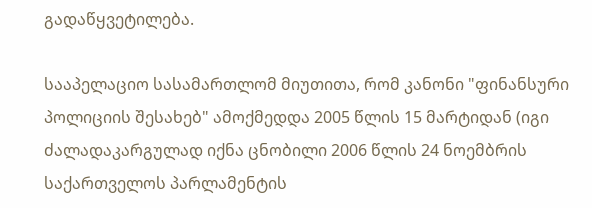გადაწყვეტილება.

სააპელაციო სასამართლომ მიუთითა, რომ კანონი "ფინანსური პოლიციის შესახებ" ამოქმედდა 2005 წლის 15 მარტიდან (იგი ძალადაკარგულად იქნა ცნობილი 2006 წლის 24 ნოემბრის საქართველოს პარლამენტის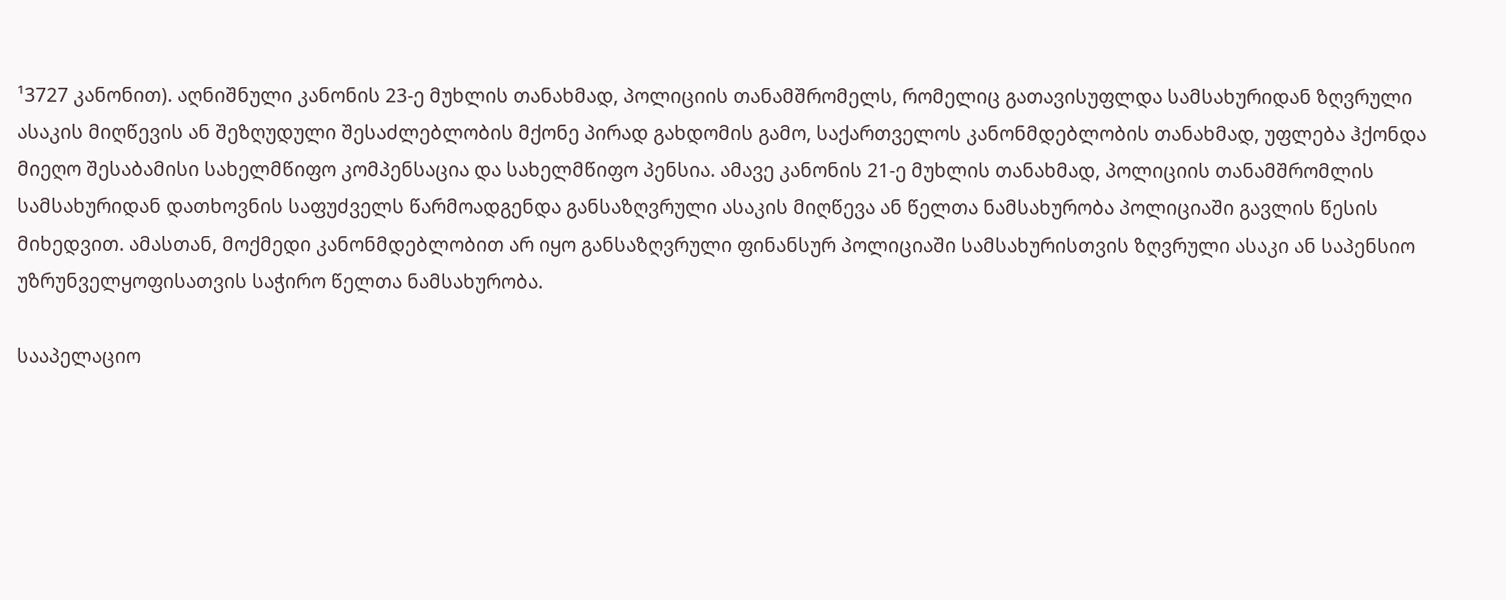¹3727 კანონით). აღნიშნული კანონის 23-ე მუხლის თანახმად, პოლიციის თანამშრომელს, რომელიც გათავისუფლდა სამსახურიდან ზღვრული ასაკის მიღწევის ან შეზღუდული შესაძლებლობის მქონე პირად გახდომის გამო, საქართველოს კანონმდებლობის თანახმად, უფლება ჰქონდა მიეღო შესაბამისი სახელმწიფო კომპენსაცია და სახელმწიფო პენსია. ამავე კანონის 21-ე მუხლის თანახმად, პოლიციის თანამშრომლის სამსახურიდან დათხოვნის საფუძველს წარმოადგენდა განსაზღვრული ასაკის მიღწევა ან წელთა ნამსახურობა პოლიციაში გავლის წესის მიხედვით. ამასთან, მოქმედი კანონმდებლობით არ იყო განსაზღვრული ფინანსურ პოლიციაში სამსახურისთვის ზღვრული ასაკი ან საპენსიო უზრუნველყოფისათვის საჭირო წელთა ნამსახურობა.

სააპელაციო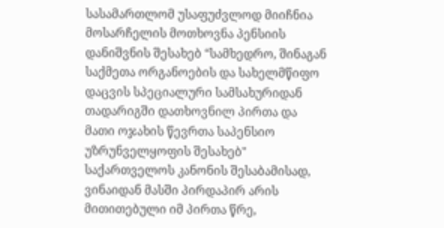სასამართლომ უსაფუძვლოდ მიიჩნია მოსარჩელის მოთხოვნა პენსიის დანიშვნის შესახებ “სამხედრო, შინაგან საქმეთა ორგანოების და სახელმწიფო დაცვის სპეციალური სამსახურიდან თადარიგში დათხოვნილ პირთა და მათი ოჯახის წევრთა საპენსიო უზრუნველყოფის შესახებ" საქართველოს კანონის შესაბამისად, ვინაიდან მასში პირდაპირ არის მითითებული იმ პირთა წრე,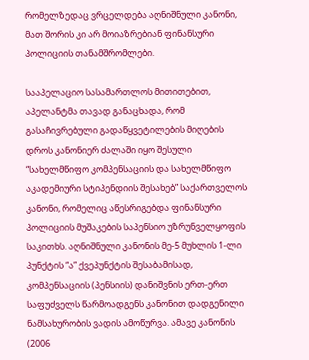რომელზედაც ვრცელდება აღნიშნული კანონი, მათ შორის კი არ მოიაზრებიან ფინანსური პოლიციის თანამშრომლები.

სააპელაციო სასამართლოს მითითებით, აპელანტმა თავად განაცხადა, რომ გასაჩივრებული გადაწყვეტილების მიღების დროს კანონიერ ძალაში იყო შესული “სახელმწიფო კომპენსაციის და სახელმწიფო აკადემიური სტიპენდიის შესახებ” საქართველოს კანონი, რომელიც აწესრიგებდა ფინანსური პოლიციის მუშაკების საპენსიო უზრუნველყოფის საკითხს. აღნიშნული კანონის მე-5 მუხლის 1-ლი პუნქტის “ა” ქვეპუნქტის შესაბამისად, კომპენსაციის (პენსიის) დანიშვნის ერთ-ერთ საფუძველს წარმოადგენს კანონით დადგენილი ნამსახურობის ვადის ამოწურვა. ამავე კანონის (2006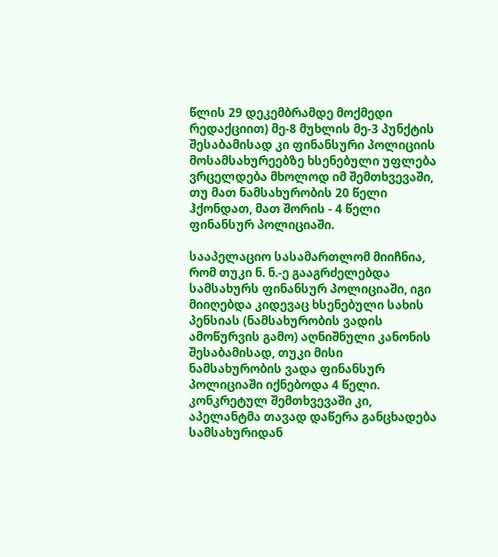წლის 29 დეკემბრამდე მოქმედი რედაქციით) მე-8 მუხლის მე-3 პუნქტის შესაბამისად კი ფინანსური პოლიციის მოსამსახურეებზე ხსენებული უფლება ვრცელდება მხოლოდ იმ შემთხვევაში, თუ მათ ნამსახურობის 20 წელი ჰქონდათ, მათ შორის - 4 წელი ფინანსურ პოლიციაში.

სააპელაციო სასამართლომ მიიჩნია, რომ თუკი ნ. ნ.-ე გააგრძელებდა სამსახურს ფინანსურ პოლიციაში, იგი მიიღებდა კიდევაც ხსენებული სახის პენსიას (ნამსახურობის ვადის ამოწურვის გამო) აღნიშნული კანონის შესაბამისად, თუკი მისი ნამსახურობის ვადა ფინანსურ პოლიციაში იქნებოდა 4 წელი. კონკრეტულ შემთხვევაში კი, აპელანტმა თავად დაწერა განცხადება სამსახურიდან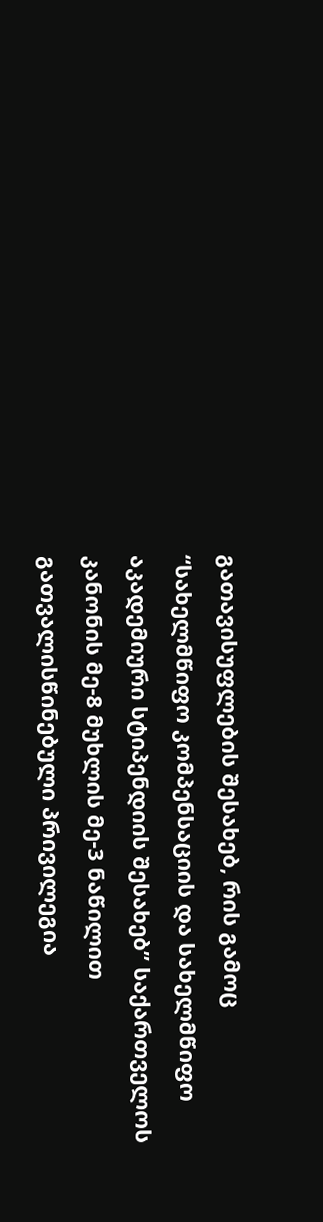გათავისუფლების შესახებ, რის გამოც “სახელმწიფო კომპენსაციის და სახელმწიფო აკადემიური სტიპენდიის შესახებ” საქართველოს კანონის მე-8 მუხლის მე-3 ნაწილით გათვალისწინებული პრივილეგია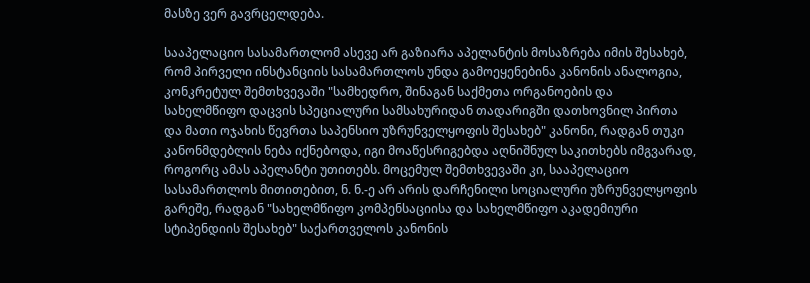მასზე ვერ გავრცელდება.

სააპელაციო სასამართლომ ასევე არ გაზიარა აპელანტის მოსაზრება იმის შესახებ, რომ პირველი ინსტანციის სასამართლოს უნდა გამოეყენებინა კანონის ანალოგია, კონკრეტულ შემთხვევაში "სამხედრო, შინაგან საქმეთა ორგანოების და სახელმწიფო დაცვის სპეციალური სამსახურიდან თადარიგში დათხოვნილ პირთა და მათი ოჯახის წევრთა საპენსიო უზრუნველყოფის შესახებ" კანონი, რადგან თუკი კანონმდებლის ნება იქნებოდა, იგი მოაწესრიგებდა აღნიშნულ საკითხებს იმგვარად, როგორც ამას აპელანტი უთითებს. მოცემულ შემთხვევაში კი, სააპელაციო სასამართლოს მითითებით, ნ. ნ.-ე არ არის დარჩენილი სოციალური უზრუნველყოფის გარეშე, რადგან "სახელმწიფო კომპენსაციისა და სახელმწიფო აკადემიური სტიპენდიის შესახებ" საქართველოს კანონის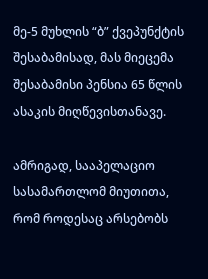მე-5 მუხლის “ბ” ქვეპუნქტის შესაბამისად, მას მიეცემა შესაბამისი პენსია 65 წლის ასაკის მიღწევისთანავე.

ამრიგად, სააპელაციო სასამართლომ მიუთითა, რომ როდესაც არსებობს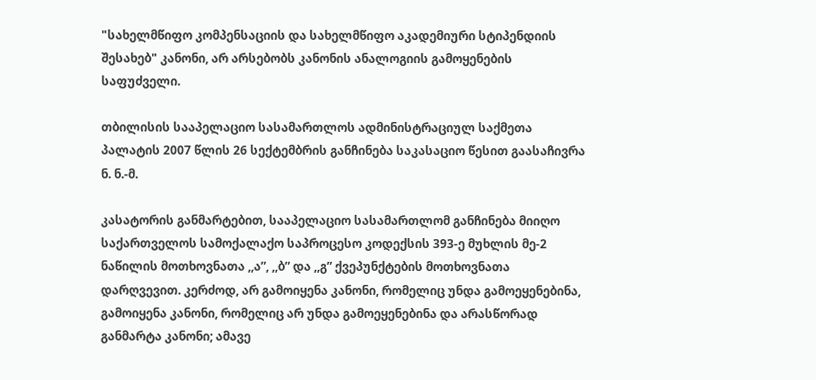"სახელმწიფო კომპენსაციის და სახელმწიფო აკადემიური სტიპენდიის შესახებ" კანონი, არ არსებობს კანონის ანალოგიის გამოყენების საფუძველი.

თბილისის სააპელაციო სასამართლოს ადმინისტრაციულ საქმეთა პალატის 2007 წლის 26 სექტემბრის განჩინება საკასაციო წესით გაასაჩივრა ნ. ნ.-მ.

კასატორის განმარტებით, სააპელაციო სასამართლომ განჩინება მიიღო საქართველოს სამოქალაქო საპროცესო კოდექსის 393-ე მუხლის მე-2 ნაწილის მოთხოვნათა ,,ა”, ,,ბ” და ,,გ” ქვეპუნქტების მოთხოვნათა დარღვევით. კერძოდ, არ გამოიყენა კანონი, რომელიც უნდა გამოეყენებინა, გამოიყენა კანონი, რომელიც არ უნდა გამოეყენებინა და არასწორად განმარტა კანონი; ამავე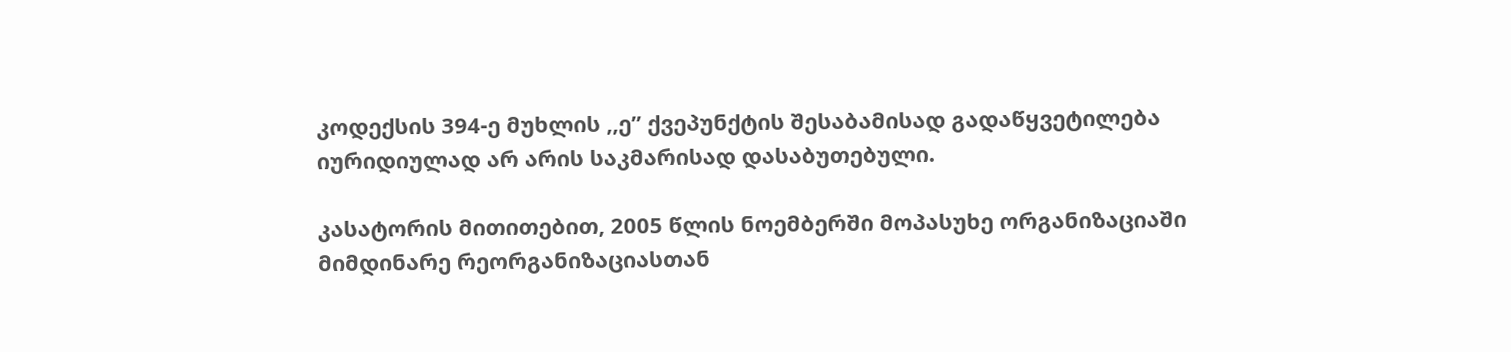კოდექსის 394-ე მუხლის ,,ე” ქვეპუნქტის შესაბამისად გადაწყვეტილება იურიდიულად არ არის საკმარისად დასაბუთებული.

კასატორის მითითებით, 2005 წლის ნოემბერში მოპასუხე ორგანიზაციაში მიმდინარე რეორგანიზაციასთან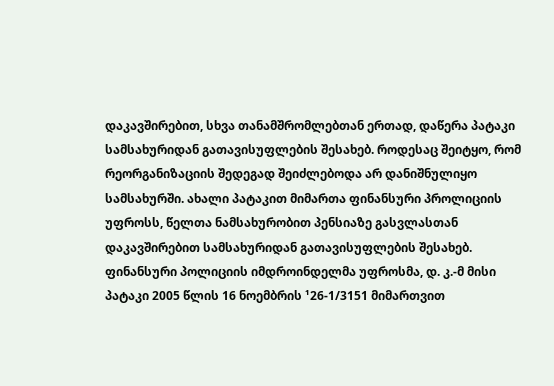დაკავშირებით, სხვა თანამშრომლებთან ერთად, დაწერა პატაკი სამსახურიდან გათავისუფლების შესახებ. როდესაც შეიტყო, რომ რეორგანიზაციის შედეგად შეიძლებოდა არ დანიშნულიყო სამსახურში. ახალი პატაკით მიმართა ფინანსური პროლიციის უფროსს, წელთა ნამსახურობით პენსიაზე გასვლასთან დაკავშირებით სამსახურიდან გათავისუფლების შესახებ. ფინანსური პოლიციის იმდროინდელმა უფროსმა, დ. კ.-მ მისი პატაკი 2005 წლის 16 ნოემბრის ¹26-1/3151 მიმართვით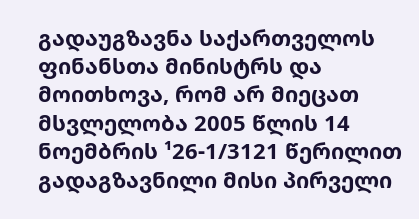გადაუგზავნა საქართველოს ფინანსთა მინისტრს და მოითხოვა, რომ არ მიეცათ მსვლელობა 2005 წლის 14 ნოემბრის ¹26-1/3121 წერილით გადაგზავნილი მისი პირველი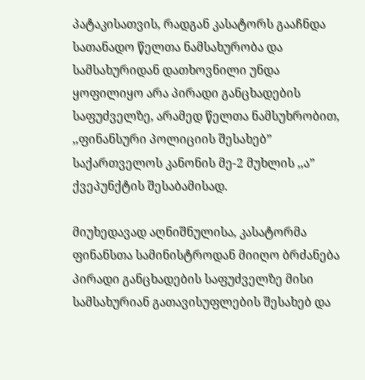პატაკისათვის, რადგან კასატორს გააჩნდა სათანადო წელთა ნამსახურობა და სამსახურიდან დათხოვნილი უნდა ყოფილიყო არა პირადი განცხადების საფუძველზე, არამედ წელთა ნამსუხრობით, ,,ფინანსური პოლიციის შესახებ” საქართველოს კანონის მე-2 მუხლის ,,ა” ქვეპუნქტის შესაბამისად.

მიუხედავად აღნიშნულისა, კასატორმა ფინანსთა სამინისტროდან მიიღო ბრძანება პირადი განცხადების საფუძველზე მისი სამსახურიან გათავისუფლების შესახებ და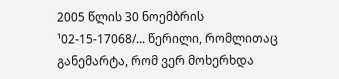2005 წლის 30 ნოემბრის ¹02-15-17068/... წერილი, რომლითაც განემარტა, რომ ვერ მოხერხდა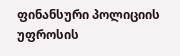ფინანსური პოლიციის უფროსის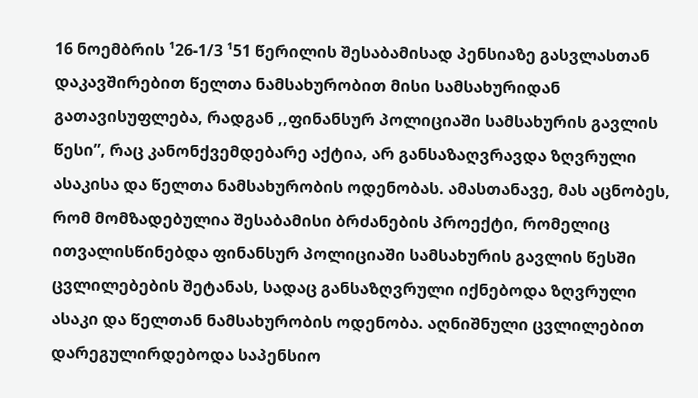16 ნოემბრის ¹26-1/3 ¹51 წერილის შესაბამისად პენსიაზე გასვლასთან დაკავშირებით წელთა ნამსახურობით მისი სამსახურიდან გათავისუფლება, რადგან ,,ფინანსურ პოლიციაში სამსახურის გავლის წესი”, რაც კანონქვემდებარე აქტია, არ განსაზაღვრავდა ზღვრული ასაკისა და წელთა ნამსახურობის ოდენობას. ამასთანავე, მას აცნობეს, რომ მომზადებულია შესაბამისი ბრძანების პროექტი, რომელიც ითვალისწინებდა ფინანსურ პოლიციაში სამსახურის გავლის წესში ცვლილებების შეტანას, სადაც განსაზღვრული იქნებოდა ზღვრული ასაკი და წელთან ნამსახურობის ოდენობა. აღნიშნული ცვლილებით დარეგულირდებოდა საპენსიო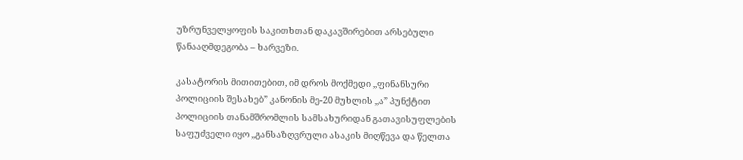უზრუნველყოფის საკითხთან დაკავშირებით არსებული წანააღმდეგობა – ხარვეზი.

კასატორის მითითებით, იმ დროს მოქმედი ,,ფინანსური პოლიციის შესახებ” კანონის მე-20 მუხლის ,,ა” პუნქტით პოლიციის თანამშრომლის სამსახურიდან გათავისუფლების საფუძველი იყო ,,განსაზღვრული ასაკის მიღწევა და წელთა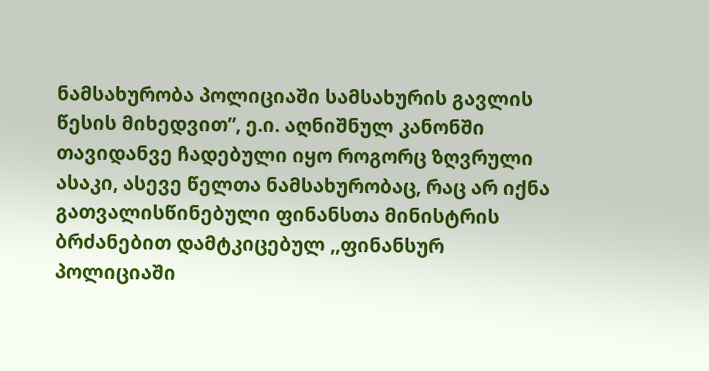ნამსახურობა პოლიციაში სამსახურის გავლის წესის მიხედვით”, ე.ი. აღნიშნულ კანონში თავიდანვე ჩადებული იყო როგორც ზღვრული ასაკი, ასევე წელთა ნამსახურობაც, რაც არ იქნა გათვალისწინებული ფინანსთა მინისტრის ბრძანებით დამტკიცებულ ,,ფინანსურ პოლიციაში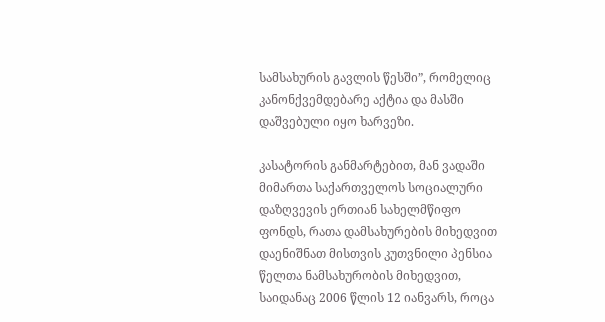სამსახურის გავლის წესში”, რომელიც კანონქვემდებარე აქტია და მასში დაშვებული იყო ხარვეზი.

კასატორის განმარტებით, მან ვადაში მიმართა საქართველოს სოციალური დაზღვევის ერთიან სახელმწიფო ფონდს, რათა დამსახურების მიხედვით დაენიშნათ მისთვის კუთვნილი პენსია წელთა ნამსახურობის მიხედვით, საიდანაც 2006 წლის 12 იანვარს, როცა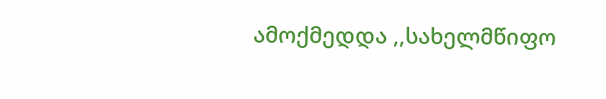ამოქმედდა ,,სახელმწიფო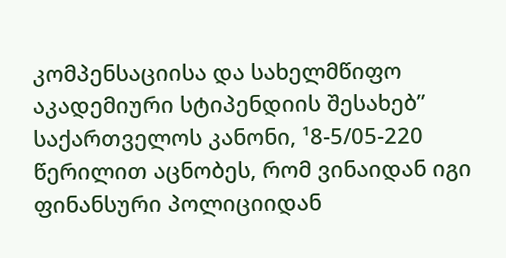კომპენსაციისა და სახელმწიფო აკადემიური სტიპენდიის შესახებ” საქართველოს კანონი, ¹8-5/05-220 წერილით აცნობეს, რომ ვინაიდან იგი ფინანსური პოლიციიდან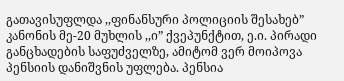გათავისუფლდა ,,ფინანსური პოლიციის შესახებ” კანონის მე-20 მუხლის ,,ი” ქვეპუნქტით, ე.ი. პირადი განცხადების საფუძველზე, ამიტომ ვერ მოიპოვა პენსიის დანიშვნის უფლება. პენსია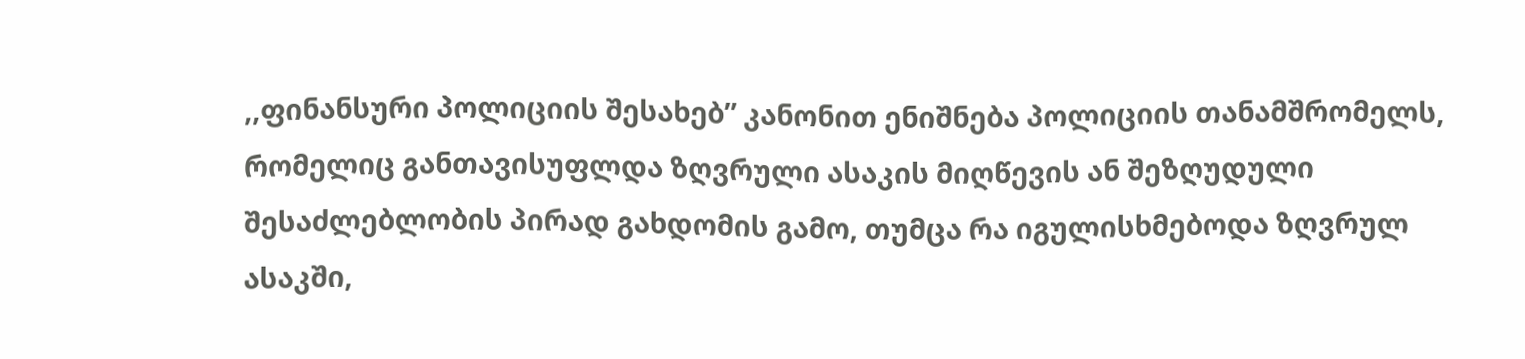,,ფინანსური პოლიციის შესახებ” კანონით ენიშნება პოლიციის თანამშრომელს, რომელიც განთავისუფლდა ზღვრული ასაკის მიღწევის ან შეზღუდული შესაძლებლობის პირად გახდომის გამო, თუმცა რა იგულისხმებოდა ზღვრულ ასაკში,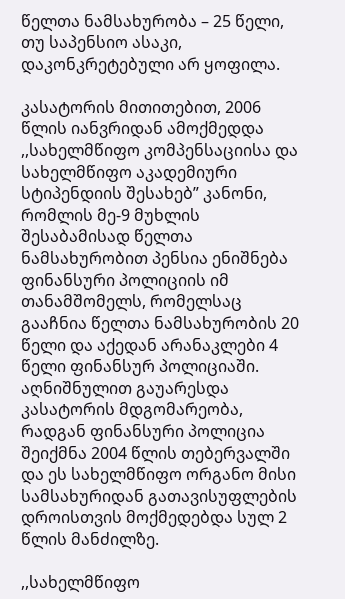წელთა ნამსახურობა – 25 წელი, თუ საპენსიო ასაკი, დაკონკრეტებული არ ყოფილა.

კასატორის მითითებით, 2006 წლის იანვრიდან ამოქმედდა ,,სახელმწიფო კომპენსაციისა და სახელმწიფო აკადემიური სტიპენდიის შესახებ” კანონი, რომლის მე-9 მუხლის შესაბამისად წელთა ნამსახურობით პენსია ენიშნება ფინანსური პოლიციის იმ თანამშომელს, რომელსაც გააჩნია წელთა ნამსახურობის 20 წელი და აქედან არანაკლები 4 წელი ფინანსურ პოლიციაში. აღნიშნულით გაუარესდა კასატორის მდგომარეობა, რადგან ფინანსური პოლიცია შეიქმნა 2004 წლის თებერვალში და ეს სახელმწიფო ორგანო მისი სამსახურიდან გათავისუფლების დროისთვის მოქმედებდა სულ 2 წლის მანძილზე.

,,სახელმწიფო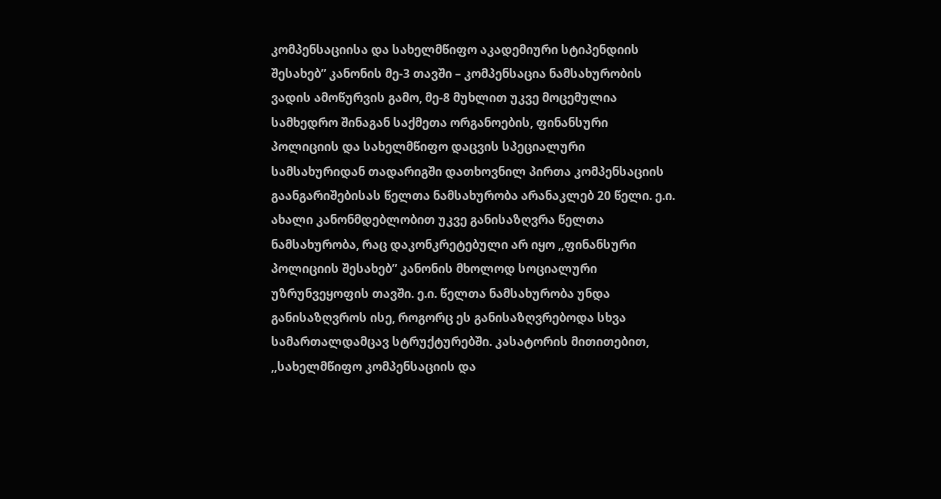კომპენსაციისა და სახელმწიფო აკადემიური სტიპენდიის შესახებ” კანონის მე-3 თავში – კომპენსაცია ნამსახურობის ვადის ამოწურვის გამო, მე-8 მუხლით უკვე მოცემულია სამხედრო შინაგან საქმეთა ორგანოების, ფინანსური პოლიციის და სახელმწიფო დაცვის სპეციალური სამსახურიდან თადარიგში დათხოვნილ პირთა კომპენსაციის გაანგარიშებისას წელთა ნამსახურობა არანაკლებ 20 წელი. ე.ი. ახალი კანონმდებლობით უკვე განისაზღვრა წელთა ნამსახურობა, რაც დაკონკრეტებული არ იყო ,,ფინანსური პოლიციის შესახებ” კანონის მხოლოდ სოციალური უზრუნვეყოფის თავში. ე.ი. წელთა ნამსახურობა უნდა განისაზღვროს ისე, როგორც ეს განისაზღვრებოდა სხვა სამართალდამცავ სტრუქტურებში. კასატორის მითითებით, ,,სახელმწიფო კომპენსაციის და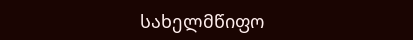სახელმწიფო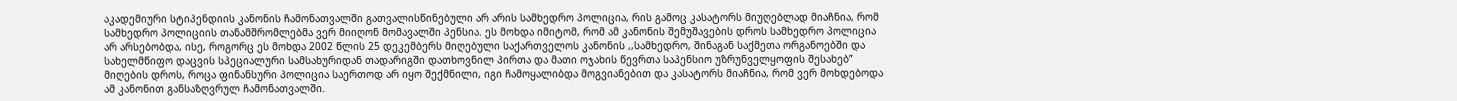აკადემიური სტიპენდიის კანონის ჩამონათვალში გათვალისწინებული არ არის სამხედრო პოლიცია, რის გამოც კასატორს მიუღებლად მიაჩნია, რომ სამხედრო პოლიციის თანამშრომლებმა ვერ მიიღონ მომავალში პენსია. ეს მოხდა იმიტომ, რომ ამ კანონის შემუშავების დროს სამხედრო პოლიცია არ არსებობდა, ისე, როგორც ეს მოხდა 2002 წლის 25 დეკემბერს მიღებული საქართველოს კანონის ,,სამხედრო, შინაგან საქმეთა ორგანოებში და სახელმწიფო დაცვის სპეციალური სამსახურიდან თადარიგში დათხოვნილ პირთა და მათი ოჯახის წევრთა საპენსიო უზრუნველყოფის შესახებ” მიღების დროს, როცა ფინანსური პოლიცია საერთოდ არ იყო შექმნილი, იგი ჩამოყალიბდა მოგვიანებით და კასატორს მიაჩნია, რომ ვერ მოხდებოდა ამ კანონით განსაზღვრულ ჩამონათვალში.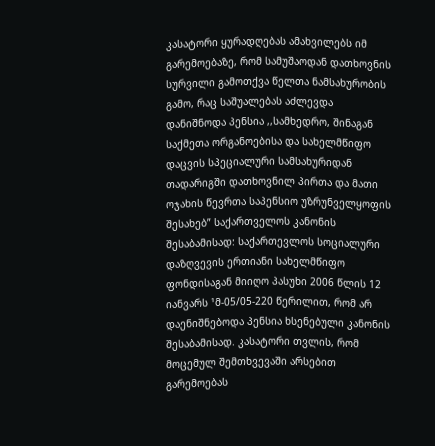კასატორი ყურადღებას ამახვილებს იმ გარემოებაზე, რომ სამუშაოდან დათხოვნის სურვილი გამოთქვა წელთა ნამსახურობის გამო, რაც საშუალებას აძლევდა დანიშნოდა პენსია ,,სამხედრო, შინაგან საქმეთა ორგანოებისა და სახელმწიფო დაცვის სპეციალური სამსახურიდან თადარიგში დათხოვნილ პირთა და მათი ოჯახის წევრთა საპენსიო უზრუნველყოფის შესახებ” საქართველოს კანონის შესაბამისად: საქართევლოს სოციალური დაზღვევის ერთიანი სახელმწიფო ფონდისაგან მიიღო პასუხი 2006 წლის 12 იანვარს ¹მ-05/05-220 წერილით, რომ არ დაენიშნებოდა პენსია ხსენებული კანონის შესაბამისად. კასატორი თვლის, რომ მოცემულ შემთხვევაში არსებით გარემოებას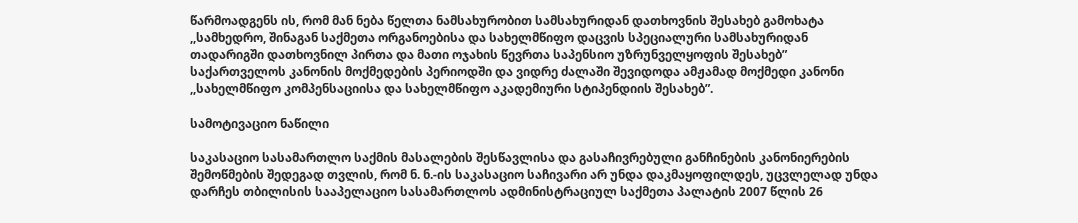წარმოადგენს ის, რომ მან ნება წელთა ნამსახურობით სამსახურიდან დათხოვნის შესახებ გამოხატა ,,სამხედრო, შინაგან საქმეთა ორგანოებისა და სახელმწიფო დაცვის სპეციალური სამსახურიდან თადარიგში დათხოვნილ პირთა და მათი ოჯახის წევრთა საპენსიო უზრუნველყოფის შესახებ” საქართველოს კანონის მოქმედების პერიოდში და ვიდრე ძალაში შევიდოდა ამჟამად მოქმედი კანონი ,,სახელმწიფო კომპენსაციისა და სახელმწიფო აკადემიური სტიპენდიის შესახებ”.

სამოტივაციო ნაწილი

საკასაციო სასამართლო საქმის მასალების შესწავლისა და გასაჩივრებული განჩინების კანონიერების შემოწმების შედეგად თვლის, რომ ნ. ნ.-ის საკასაციო საჩივარი არ უნდა დაკმაყოფილდეს, უცვლელად უნდა დარჩეს თბილისის სააპელაციო სასამართლოს ადმინისტრაციულ საქმეთა პალატის 2007 წლის 26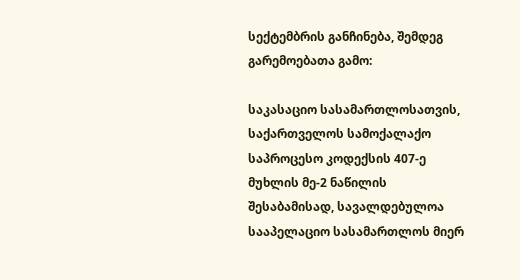სექტემბრის განჩინება, შემდეგ გარემოებათა გამო:

საკასაციო სასამართლოსათვის, საქართველოს სამოქალაქო საპროცესო კოდექსის 407-ე მუხლის მე-2 ნაწილის შესაბამისად, სავალდებულოა სააპელაციო სასამართლოს მიერ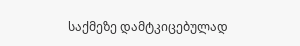საქმეზე დამტკიცებულად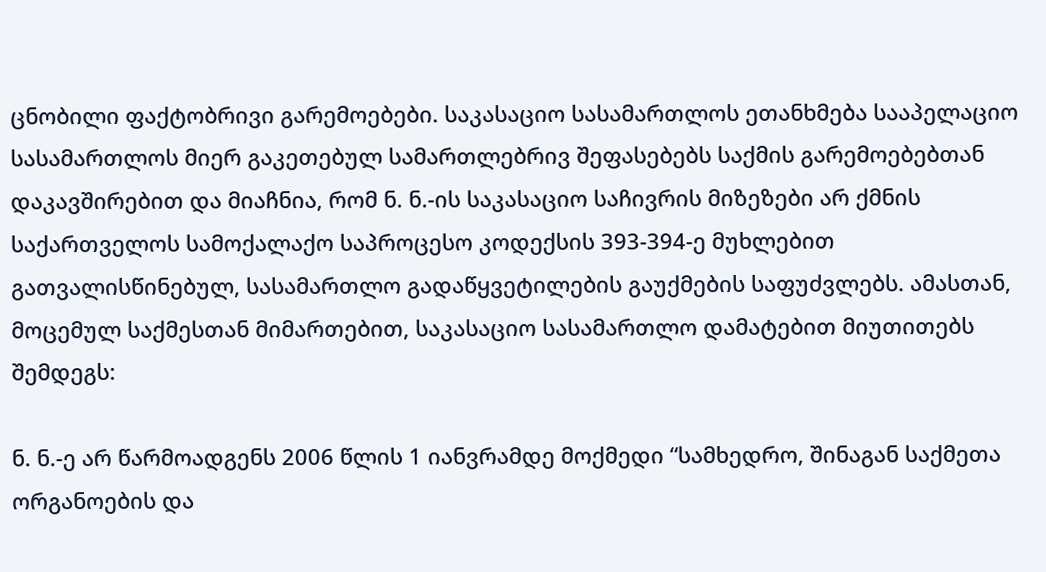ცნობილი ფაქტობრივი გარემოებები. საკასაციო სასამართლოს ეთანხმება სააპელაციო სასამართლოს მიერ გაკეთებულ სამართლებრივ შეფასებებს საქმის გარემოებებთან დაკავშირებით და მიაჩნია, რომ ნ. ნ.-ის საკასაციო საჩივრის მიზეზები არ ქმნის საქართველოს სამოქალაქო საპროცესო კოდექსის 393-394-ე მუხლებით გათვალისწინებულ, სასამართლო გადაწყვეტილების გაუქმების საფუძვლებს. ამასთან, მოცემულ საქმესთან მიმართებით, საკასაციო სასამართლო დამატებით მიუთითებს შემდეგს:

ნ. ნ.-ე არ წარმოადგენს 2006 წლის 1 იანვრამდე მოქმედი “სამხედრო, შინაგან საქმეთა ორგანოების და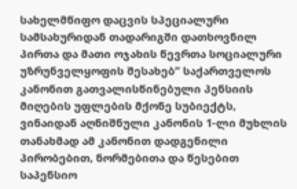სახელმწიფო დაცვის სპეციალური სამსახურიდან თადარიგში დათხოვნილ პირთა და მათი ოჯახის წევრთა სოციალური უზრუნველყოფის შესახებ” საქართველოს კანონით გათვალისწინებული პენსიის მიღების უფლების მქონე სუბიექტს, ვინაიდან აღნიშნული კანონის 1-ლი მუხლის თანახმად ამ კანონით დადგენილი პირობებით, ნორმებითა და წესებით საპენსიო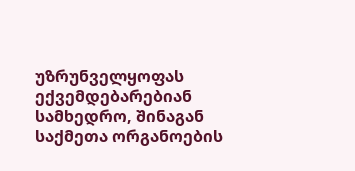უზრუნველყოფას ექვემდებარებიან სამხედრო, შინაგან საქმეთა ორგანოების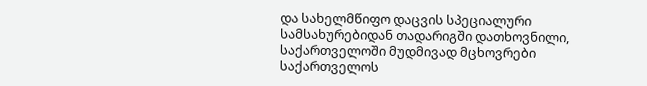და სახელმწიფო დაცვის სპეციალური სამსახურებიდან თადარიგში დათხოვნილი, საქართველოში მუდმივად მცხოვრები საქართველოს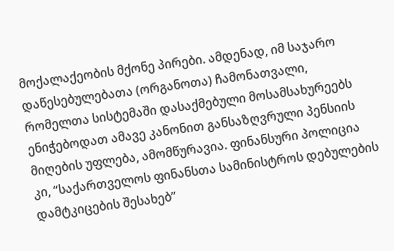მოქალაქეობის მქონე პირები. ამდენად, იმ საჯარო დაწესებულებათა (ორგანოთა) ჩამონათვალი, რომელთა სისტემაში დასაქმებული მოსამსახურეებს ენიჭებოდათ ამავე კანონით განსაზღვრული პენსიის მიღების უფლება, ამომწურავია. ფინანსური პოლიცია კი, “საქართველოს ფინანსთა სამინისტროს დებულების დამტკიცების შესახებ”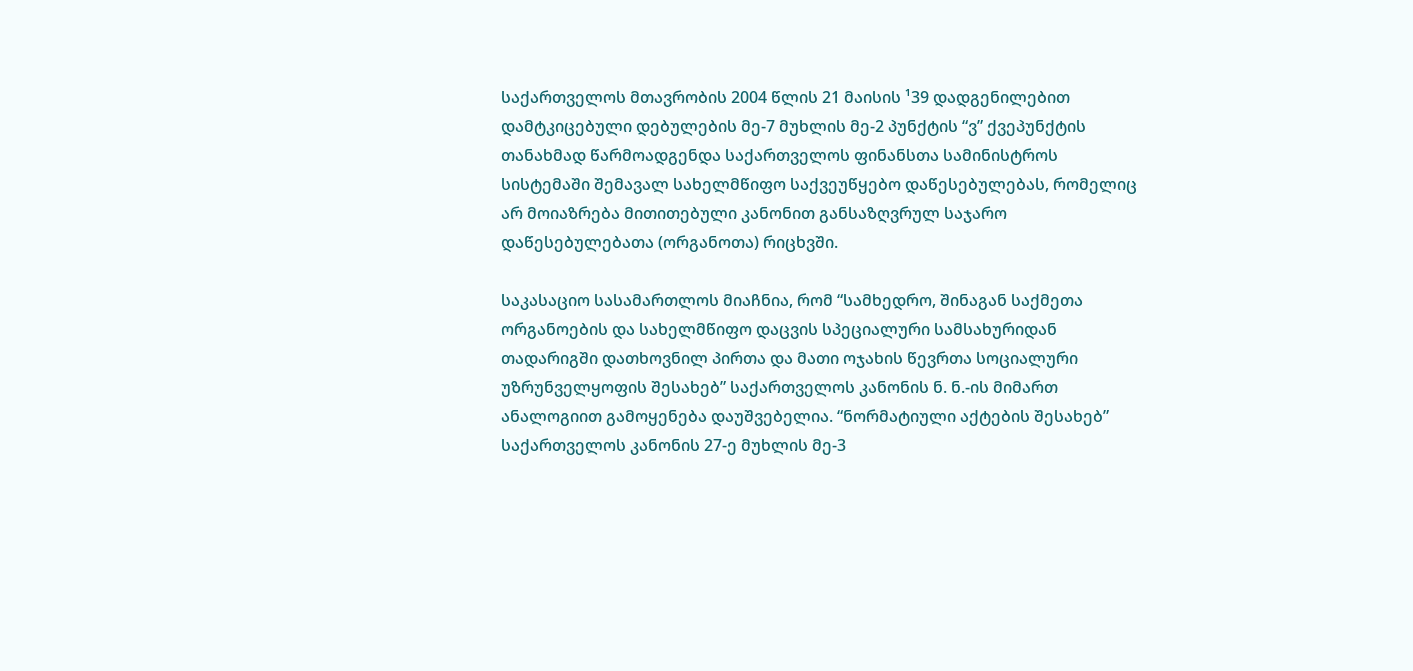საქართველოს მთავრობის 2004 წლის 21 მაისის ¹39 დადგენილებით დამტკიცებული დებულების მე-7 მუხლის მე-2 პუნქტის “ვ” ქვეპუნქტის თანახმად წარმოადგენდა საქართველოს ფინანსთა სამინისტროს სისტემაში შემავალ სახელმწიფო საქვეუწყებო დაწესებულებას, რომელიც არ მოიაზრება მითითებული კანონით განსაზღვრულ საჯარო დაწესებულებათა (ორგანოთა) რიცხვში.

საკასაციო სასამართლოს მიაჩნია, რომ “სამხედრო, შინაგან საქმეთა ორგანოების და სახელმწიფო დაცვის სპეციალური სამსახურიდან თადარიგში დათხოვნილ პირთა და მათი ოჯახის წევრთა სოციალური უზრუნველყოფის შესახებ” საქართველოს კანონის ნ. ნ.-ის მიმართ ანალოგიით გამოყენება დაუშვებელია. “ნორმატიული აქტების შესახებ” საქართველოს კანონის 27-ე მუხლის მე-3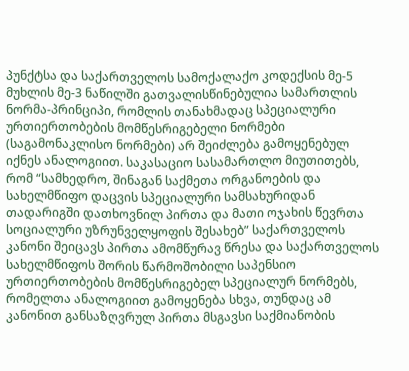პუნქტსა და საქართველოს სამოქალაქო კოდექსის მე-5 მუხლის მე-3 ნაწილში გათვალისწინებულია სამართლის ნორმა-პრინციპი, რომლის თანახმადაც სპეციალური ურთიერთობების მომწესრიგებელი ნორმები (საგამონაკლისო ნორმები) არ შეიძლება გამოყენებულ იქნეს ანალოგიით. საკასაციო სასამართლო მიუთითებს, რომ “სამხედრო, შინაგან საქმეთა ორგანოების და სახელმწიფო დაცვის სპეციალური სამსახურიდან თადარიგში დათხოვნილ პირთა და მათი ოჯახის წევრთა სოციალური უზრუნველყოფის შესახებ” საქართველოს კანონი შეიცავს პირთა ამომწურავ წრესა და საქართველოს სახელმწიფოს შორის წარმოშობილი საპენსიო ურთიერთობების მომწესრიგებელ სპეციალურ ნორმებს, რომელთა ანალოგიით გამოყენება სხვა, თუნდაც ამ კანონით განსაზღვრულ პირთა მსგავსი საქმიანობის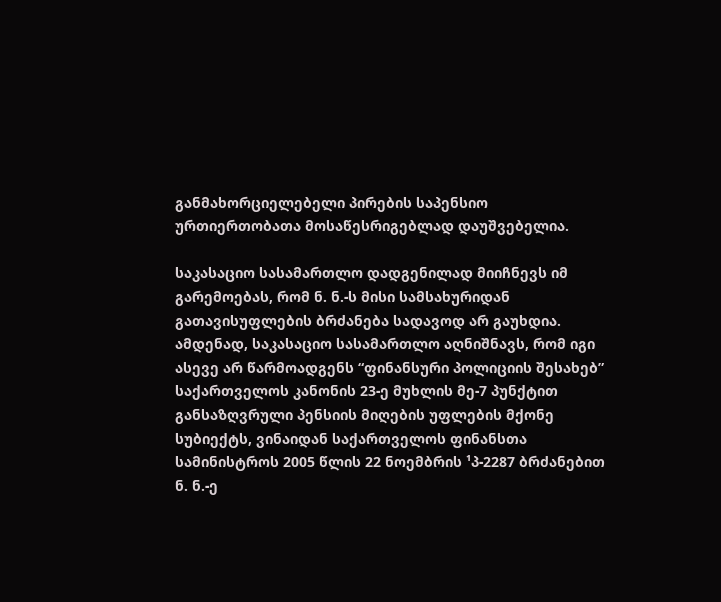განმახორციელებელი პირების საპენსიო ურთიერთობათა მოსაწესრიგებლად დაუშვებელია.

საკასაციო სასამართლო დადგენილად მიიჩნევს იმ გარემოებას, რომ ნ. ნ.-ს მისი სამსახურიდან გათავისუფლების ბრძანება სადავოდ არ გაუხდია. ამდენად, საკასაციო სასამართლო აღნიშნავს, რომ იგი ასევე არ წარმოადგენს “ფინანსური პოლიციის შესახებ” საქართველოს კანონის 23-ე მუხლის მე-7 პუნქტით განსაზღვრული პენსიის მიღების უფლების მქონე სუბიექტს, ვინაიდან საქართველოს ფინანსთა სამინისტროს 2005 წლის 22 ნოემბრის ¹პ-2287 ბრძანებით ნ. ნ.-ე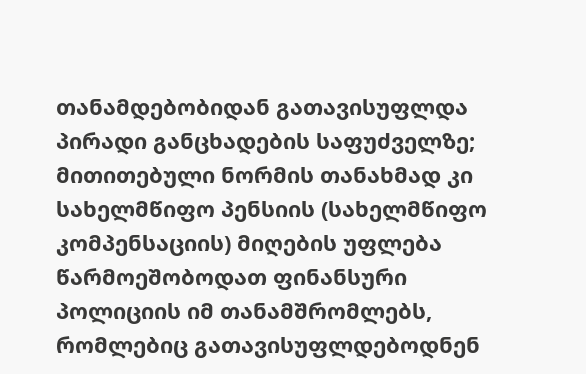თანამდებობიდან გათავისუფლდა პირადი განცხადების საფუძველზე; მითითებული ნორმის თანახმად კი სახელმწიფო პენსიის (სახელმწიფო კომპენსაციის) მიღების უფლება წარმოეშობოდათ ფინანსური პოლიციის იმ თანამშრომლებს, რომლებიც გათავისუფლდებოდნენ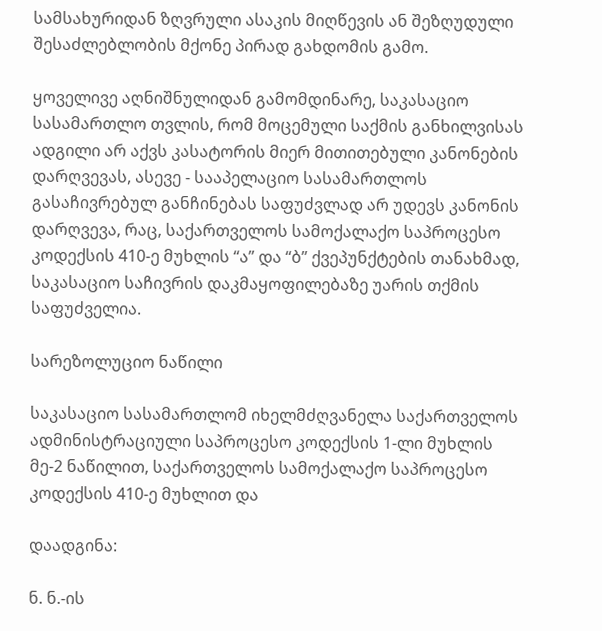სამსახურიდან ზღვრული ასაკის მიღწევის ან შეზღუდული შესაძლებლობის მქონე პირად გახდომის გამო.

ყოველივე აღნიშნულიდან გამომდინარე, საკასაციო სასამართლო თვლის, რომ მოცემული საქმის განხილვისას ადგილი არ აქვს კასატორის მიერ მითითებული კანონების დარღვევას, ასევე - სააპელაციო სასამართლოს გასაჩივრებულ განჩინებას საფუძვლად არ უდევს კანონის დარღვევა, რაც, საქართველოს სამოქალაქო საპროცესო კოდექსის 410-ე მუხლის “ა” და “ბ” ქვეპუნქტების თანახმად, საკასაციო საჩივრის დაკმაყოფილებაზე უარის თქმის საფუძველია.

სარეზოლუციო ნაწილი

საკასაციო სასამართლომ იხელმძღვანელა საქართველოს ადმინისტრაციული საპროცესო კოდექსის 1-ლი მუხლის მე-2 ნაწილით, საქართველოს სამოქალაქო საპროცესო კოდექსის 410-ე მუხლით და

დაადგინა:

ნ. ნ.-ის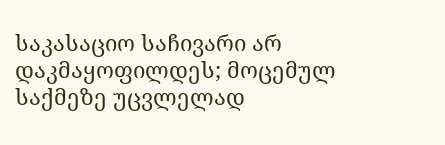საკასაციო საჩივარი არ დაკმაყოფილდეს; მოცემულ საქმეზე უცვლელად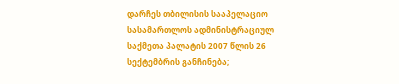დარჩეს თბილისის სააპელაციო სასამართლოს ადმინისტრაციულ საქმეთა პალატის 2007 წლის 26 სექტემბრის განჩინება;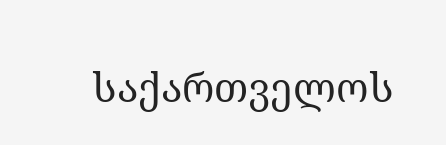საქართველოს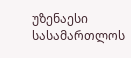უზენაესი სასამართლოს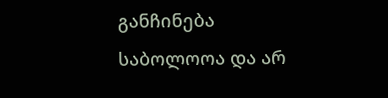განჩინება საბოლოოა და არ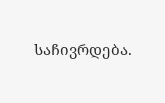საჩივრდება.